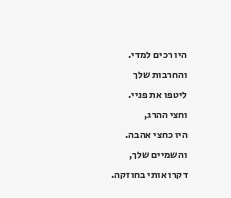היו רכים למדי.
והחרבות שלך
ליטפו את פניי.
וחצי ההרג,
היו כחצי אהבה.
והשמיים שלך,
דקרו אותי בחוזקה.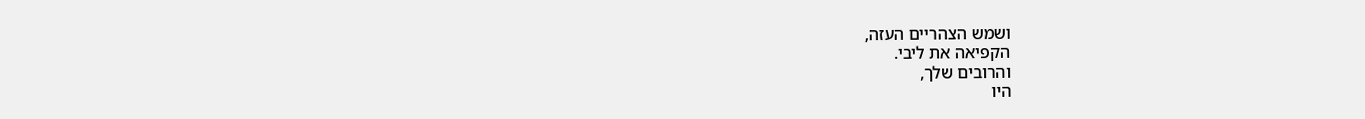ושמש הצהריים העזה,
הקפיאה את ליבי.
והרובים שלך,
היו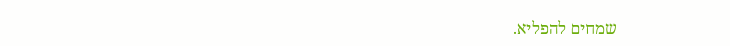שמחים להפליא.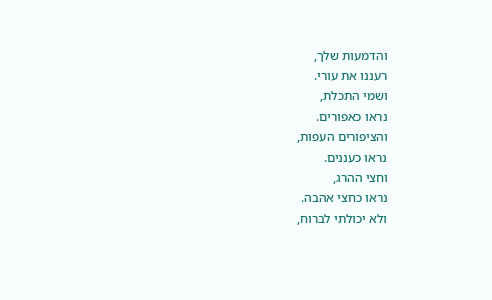והדמעות שלך,
רעננו את עורי.
ושמי התכלת,
נראו כאפורים.
והציפורים העפות,
נראו כעננים.
וחצי ההרג,
נראו כחצי אהבה.
ולא יכולתי לברוח,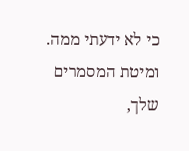כי לא ידעתי ממה.
ומיטת המסמרים שלך,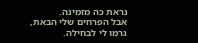נראת כה מזמינה.
אבל הפרחים שלי הבאת,
גרמו לי לבחילה.